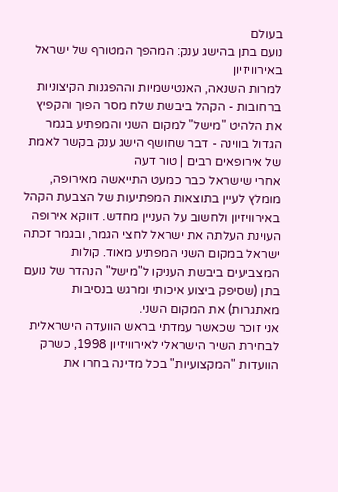בעולם
נועם בתן בהישג ענק: המהפך המטורף של ישראל באירוויזיון
למרות השנאה, האנטישמיות וההפגנות הקיצוניות ברחובות - הקהל ביבשת שלח מסר הפוך והקפיץ את הלהיט "מישל" למקום השני והמפתיע בגמר הגדול בווינה - דבר שחושף הישג ענק בקשר לאמת של אירופאים רבים | טור דעה
אחרי שישראל כבר כמעט התייאשה מאירופה, מומלץ לעיין בתוצאות המפתיעות של הצבעת הקהל באירוויזיון ולחשוב על העניין מחדש. דווקא אירופה העוינת העלתה את ישראל לחצי הגמר, ובגמר זכתה ישראל במקום השני המפתיע מאוד. קולות המצביעים ביבשת העניקו ל"מישל" הנהדר של נועם בתן (שסיפק ביצוע איכותי ומרגש בנסיבות מאתגרות) את המקום השני.
אני זוכר שכאשר עמדתי בראש הוועדה הישראלית לבחירת השיר הישראלי לאירוויזיון 1998, כשרק הוועדות "המקצועיות" בכל מדינה בחרו את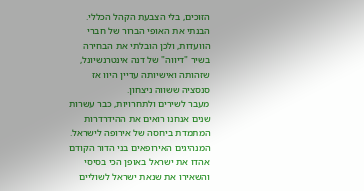הזוכים, בלי הצבעת הקהל הכללי. הבנתי את האופי הברור של חברי הוועדות, ולכן הובלתי את הבחירה בשיר "דיווה" של דנה אינטרנשיונל, שזהותה ואישיותה עדיין היוו אז סנסציה ששווה ניצחון.
מעבר לשירים ולתחרויות, כבר עשרות שנים אנחנו רואים את ההידרדרות המתמדת ביחסה של אירופה לישראל. המנהיגים האירופאים בני הדור הקודם אהדו את ישראל באופן הכי בסיסי והשאירו את שנאת ישראל לשוליים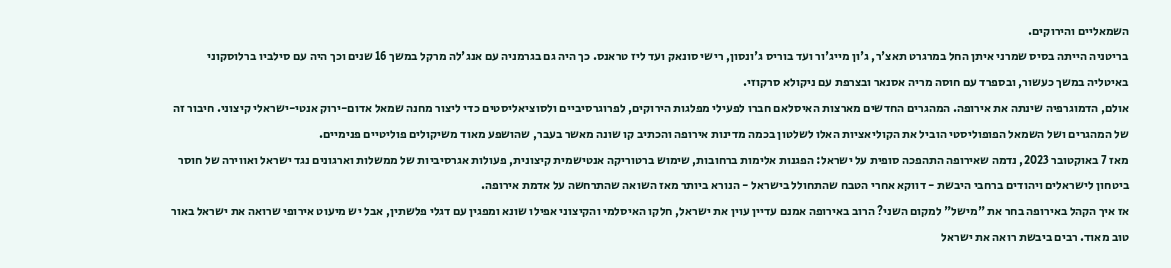השמאליים והירוקים.
בריטניה הייתה בסיס שמרני איתן החל במרגרט תאצ'ר, ג'ון מייג'ור ועד בוריס ג'ונסון, רישי סונאק ועד ליז טראנס. כך היה גם בגרמניה עם אנג'לה מרקל במשך 16 שנים וכך היה עם סילביו ברלוסקוני באיטליה במשך כעשור, ובספרד עם חוסה מריה אסנאר ובצרפת עם ניקולא סרקוזי.
אולם, הדמוגרפיה שינתה את אירופה. המהגרים החדשים מארצות האיסלאם חברו לפעילי מפלגות הירוקים, לפרוגרסיביים ולסוציאליסטים כדי ליצור מחנה שמאל אדום-ירוק אנטי-ישראלי קיצוני. חיבור זה של המהגרים ושל השמאל הפופוליסטי הוביל את הקוליאציות האלו לשלטון בכמה מדינות אירופה והכתיב קו שונה מאשר בעבר, שהושפע מאוד משיקולים פוליטיים פנימיים.
מאז 7 באוקטובר 2023, נדמה שאירופה התהפכה סופית על ישראל: הפגנות אלימות ברחובות, שימוש ברטוריקה אנטישמית קיצונית, פעולות אגרסיביות של ממשלות וארגונים נגד ישראל ואווירה של חוסר ביטחון לישראלים ויהודים ברחבי היבשת - דווקא אחרי הטבח שהתחולל בישראל - הנורא ביותר מאז השואה שהתרחשה על אדמת אירופה.
אז איך הקהל באירופה בחר את "מישל" למקום השני? הרוב באירופה אמנם עדיין עוין את ישראל, חלקו האיסלמי והקיצוני אפילו שונא ומפגין עם דגלי פלשתין, אבל יש מיעוט אירופי שרואה את ישראל באור טוב מאוד. רבים ביבשת רואה את ישראל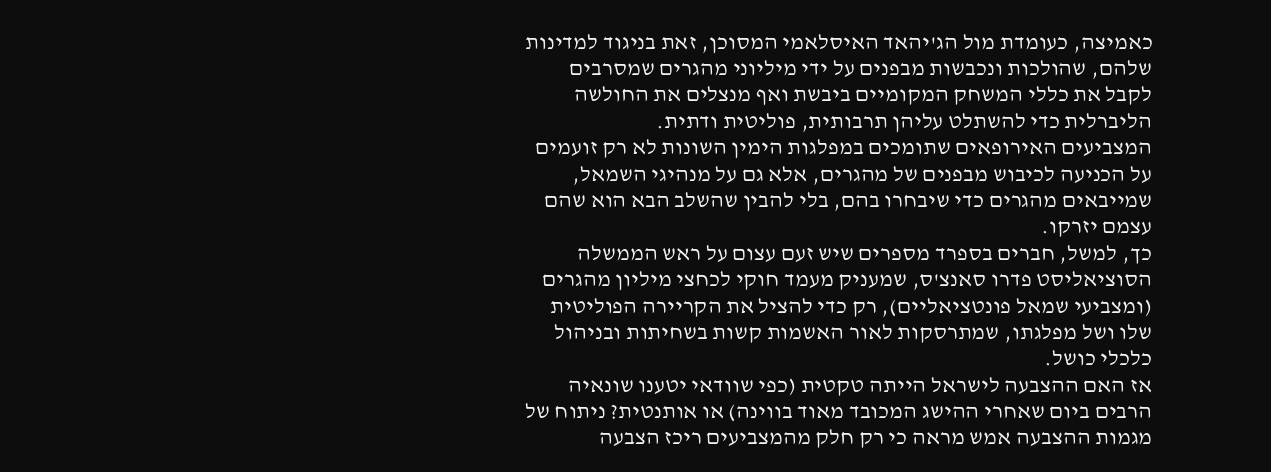כאמיצה, כעומדת מול הג'יהאד האיסלאמי המסוכן, זאת בניגוד למדינות שלהם, שהולכות ונכבשות מבפנים על ידי מיליוני מהגרים שמסרבים לקבל את כללי המשחק המקומיים ביבשת ואף מנצלים את החולשה הליברלית כדי להשתלט עליהן תרבותית, פוליטית ודתית.
המצביעים האירופאים שתומכים במפלגות הימין השונות לא רק זועמים על הכניעה לכיבוש מבפנים של מהגרים, אלא גם על מנהיגי השמאל, שמייבאים מהגרים כדי שיבחרו בהם, בלי להבין שהשלב הבא הוא שהם עצמם יזרקו.
כך, למשל, חברים בספרד מספרים שיש זעם עצום על ראש הממשלה הסוציאליסט פדרו סאנצ'ס, שמעניק מעמד חוקי לכחצי מיליון מהגרים (ומצביעי שמאל פונטציאליים), רק כדי להציל את הקריירה הפוליטית שלו ושל מפלגתו, שמתרסקות לאור האשמות קשות בשחיתות ובניהול כלכלי כושל.
אז האם ההצבעה לישראל הייתה טקטית (כפי שוודאי יטענו שונאיה הרבים ביום שאחרי ההישג המכובד מאוד בווינה) או אותנטית? ניתוח של מגמות ההצבעה אמש מראה כי רק חלק מהמצביעים ריכז הצבעה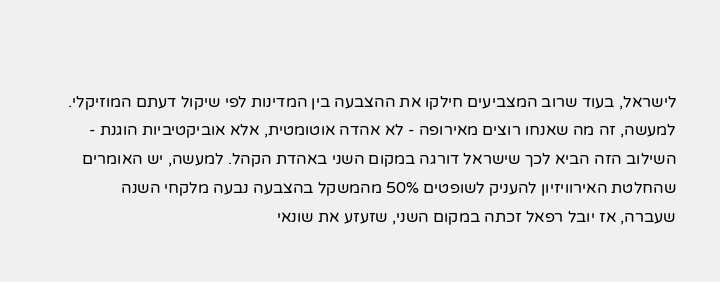לישראל, בעוד שרוב המצביעים חילקו את ההצבעה בין המדינות לפי שיקול דעתם המוזיקלי.
למעשה, זה מה שאנחו רוצים מאירופה - לא אהדה אוטומטית, אלא אוביקטיביות הוגנת - השילוב הזה הביא לכך שישראל דורגה במקום השני באהדת הקהל. למעשה, יש האומרים שהחלטת האירוויזיון להעניק לשופטים 50% מהמשקל בהצבעה נבעה מלקחי השנה שעברה, אז יובל רפאל זכתה במקום השני, שזעזע את שונאי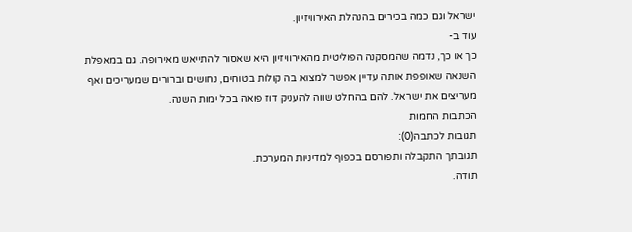ישראל וגם כמה בכירים בהנהלת האירוויזיון.
עוד ב-
כך או כך, נדמה שהמסקנה הפוליטית מהאירוויזיון היא שאסור להתייאש מאירופה. גם במאפלת השנאה שאופפת אותה עדיין אפשר למצוא בה קולות בטוחים, נחושים וברורים שמעריכים ואף מעריצים את ישראל. להם בהחלט שווה להעניק דוז פואה בכל ימות השנה.
הכתבות החמות
תגובות לכתבה(0):
תגובתך התקבלה ותפורסם בכפוף למדיניות המערכת.
תודה.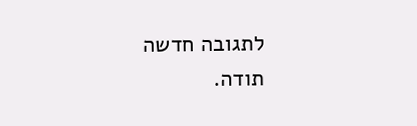לתגובה חדשה
תודה.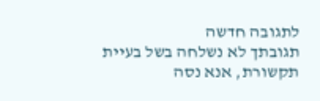לתגובה חדשה
תגובתך לא נשלחה בשל בעיית תקשורת, אנא נסה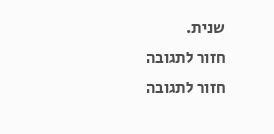שנית.
חזור לתגובה
חזור לתגובה